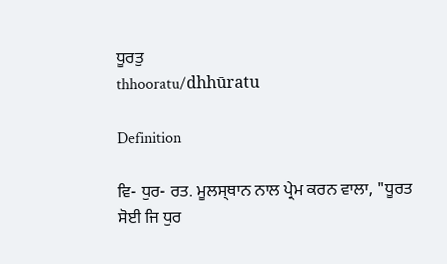ਧੂਰਤੁ
thhooratu/dhhūratu

Definition

ਵਿ- ਧੁਰ- ਰਤ. ਮੂਲਸ੍‍ਥਾਨ ਨਾਲ ਪ੍ਰੇਮ ਕਰਨ ਵਾਲਾ, "ਧੂਰਤ ਸੋਈ ਜਿ ਧੁਰ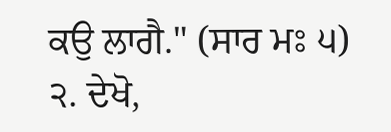ਕਉ ਲਾਗੈ." (ਸਾਰ ਮਃ ੫) ੨. ਦੇਖੋ,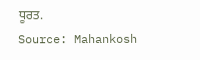ਧੂਰਤ.
Source: Mahankosh